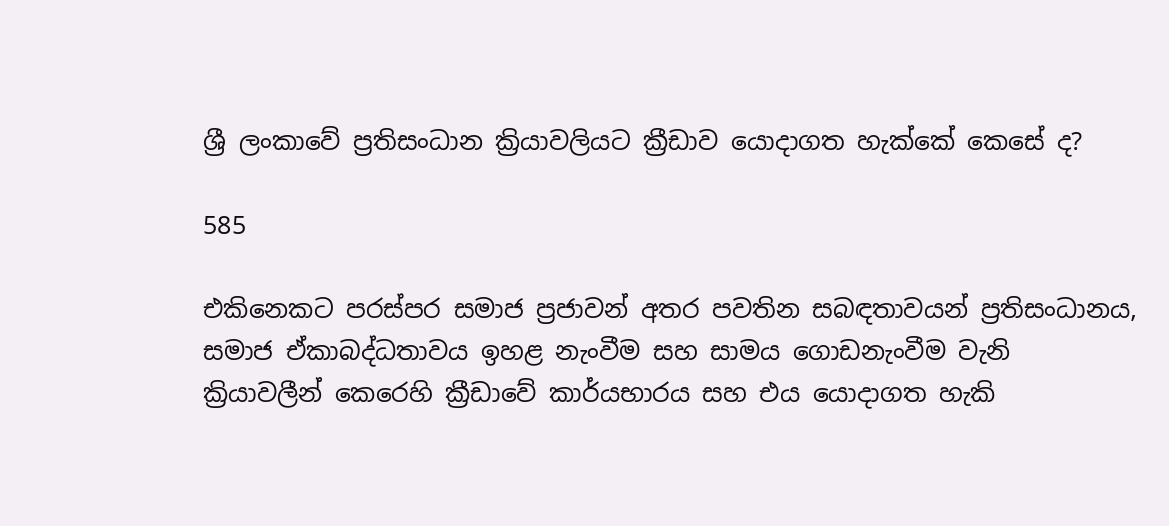ශ්‍රී ලංකාවේ ප්‍රතිසංධාන ක්‍රියාවලියට ක්‍රීඩාව යොදාගත හැක්කේ කෙසේ ද?

585

එකිනෙකට පරස්පර සමාජ ප්‍රජාවන් අතර පවතින සබඳතාවයන් ප්‍රතිසංධානය, සමාජ ඒකාබද්ධතාවය ඉහළ නැංවීම සහ සාමය ගොඩනැංවීම වැනි ක්‍රියාවලීන් කෙරෙහි ක්‍රීඩාවේ කාර්යභාරය සහ එය යොදාගත හැකි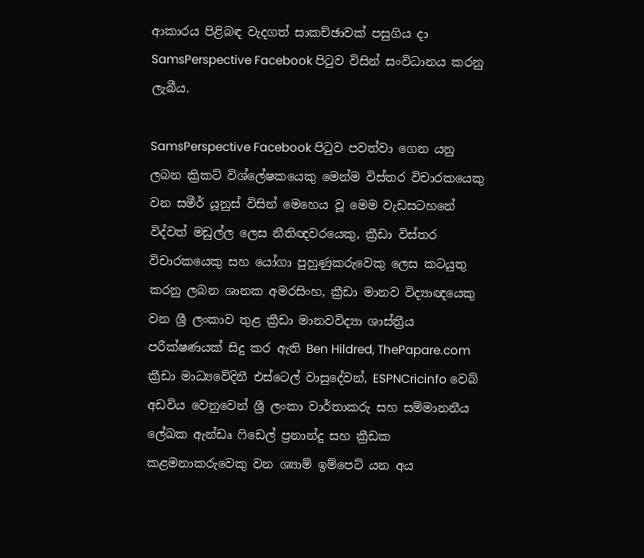ආකාරය පිළිබඳ වැදගත් සාකච්ඡාවක් පසුගිය දා SamsPerspective Facebook පිටුව විසින් සංවිධානය කරනු ලැබීය.

SamsPerspective Facebook පිටුව පවත්වා ගෙන යනු ලබන ක්‍රිකට් විශ්ලේෂකයෙකු මෙන්ම විස්තර විචාරකයෙකු වන සමීර් යූනුස් විසින් මෙහෙය වූ මෙම වැඩසටහනේ විද්වත් මඩුල්ල ලෙස නීතිඥවරයෙකු, ක්‍රීඩා විස්තර විචාරකයෙකු සහ යෝගා පුහුණුකරුවෙකු ලෙස කටයුතු කරනු ලබන ශානක අමරසිංහ, ක්‍රීඩා මානව විද්‍යාඥයෙකු වන ශ්‍රී ලංකාව තුළ ක්‍රීඩා මානවවිද්‍යා ශාස්ත්‍රීය පරීක්ෂණයක් සිදු කර ඇති Ben Hildred, ThePapare.com ක්‍රීඩා මාධ්‍යවේදිනී එස්ටෙල් වාසුදේවන්, ESPNCricinfo වෙබ් අඩවිය වෙනුවෙන් ශ්‍රී ලංකා වාර්තාකරු සහ සම්මානනීය ලේඛක ඇන්ඩෘ ෆිඩෙල් ප්‍රනාන්දු සහ ක්‍රීඩක කළමනාකරුවෙකු වන ශ්‍යාම් ඉම්පෙට් යන අය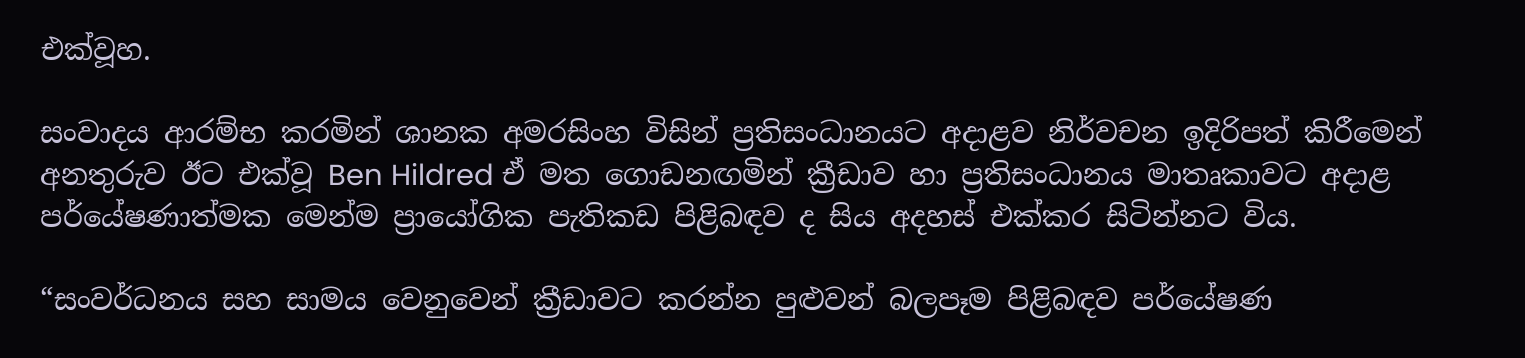එක්වූහ.

සංවාදය ආරම්භ කරමින් ශානක අමරසිංහ විසින් ප්‍රතිසංධානයට අදාළව නිර්වචන ඉදිරිපත් කිරීමෙන් අනතුරුව ඊට එක්වූ Ben Hildred ඒ මත ගොඩනඟමින් ක්‍රීඩාව හා ප්‍රතිසංධානය මාතෘකාවට අදාළ පර්යේෂණාත්මක මෙන්ම ප්‍රායෝගික පැතිකඩ පිළිබඳව ද සිය අදහස් එක්කර සිටින්නට විය.

“සංවර්ධනය සහ සාමය වෙනුවෙන් ක්‍රීඩාවට කරන්න පුළුවන් බලපෑම පිළිබඳව පර්යේෂණ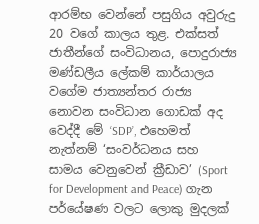ආරම්භ වෙන්නේ පසුගිය අවුරුදු 20 වගේ කාලය තුළ. එක්සත් ජාතීන්ගේ සංවිධානය, පොදුරාජ්‍ය මණ්ඩලීය ලේකම් කාර්යාලය වගේම ජාත්‍යන්තර රාජ්‍ය නොවන සංවිධාන ගොඩක් අද වෙද්දී මේ ‘SDP’, එහෙමත් නැත්නම් ‘සංවර්ධනය සහ සාමය වෙනුවෙන් ක්‍රීඩාව’ (Sport for Development and Peace) ගැන පර්යේෂණ වලට ලොකු මුදලක්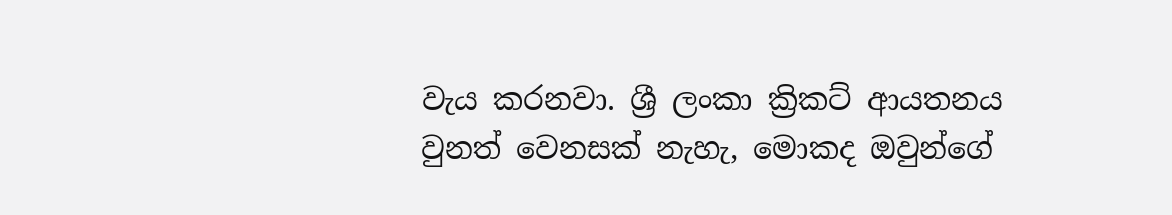වැය කරනවා. ශ්‍රී ලංකා ක්‍රිකට් ආයතනය වුනත් වෙනසක් නැහැ, මොකද ඔවුන්ගේ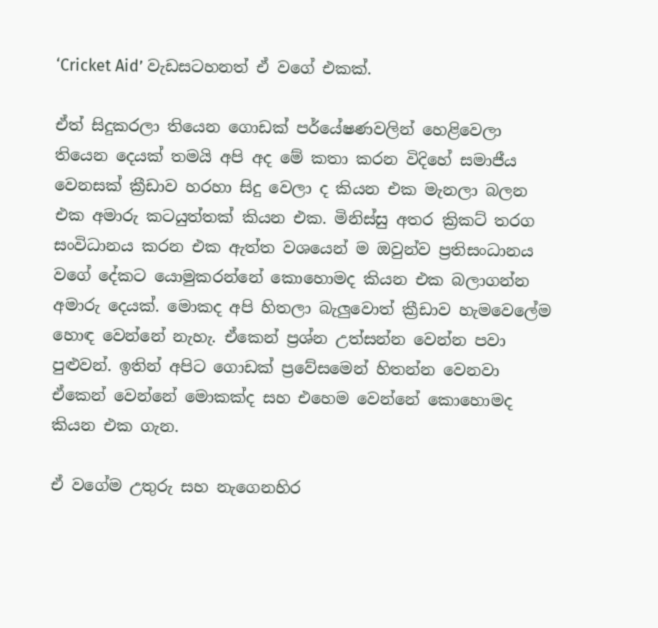‘Cricket Aid’ වැඩසටහනත් ඒ වගේ එකක්.

ඒත් සිදුකරලා තියෙන ගොඩක් පර්යේෂණවලින් හෙළිවෙලා තියෙන දෙයක් තමයි අපි අද මේ කතා කරන විදිහේ සමාජීය වෙනසක් ක්‍රීඩාව හරහා සිදු වෙලා ද කියන එක මැනලා බලන එක අමාරු කටයුත්තක් කියන එක. මිනිස්සු අතර ක්‍රිකට් තරග සංවිධානය කරන එක ඇත්ත වශයෙන් ම ඔවුන්ව ප්‍රතිසංධානය වගේ දේකට යොමුකරන්නේ කොහොමද කියන එක බලාගන්න අමාරු දෙයක්. මොකද අපි හිතලා බැලුවොත් ක්‍රීඩාව හැමවෙලේම හොඳ වෙන්නේ නැහැ. ඒකෙන් ප්‍රශ්න උත්සන්න වෙන්න පවා පුළුවන්. ඉතින් අපිට ගොඩක් ප්‍රවේසමෙන් හිතන්න වෙනවා ඒකෙන් වෙන්නේ මොකක්ද සහ එහෙම වෙන්නේ කොහොමද කියන එක ගැන.

ඒ වගේම උතුරු සහ නැගෙනහිර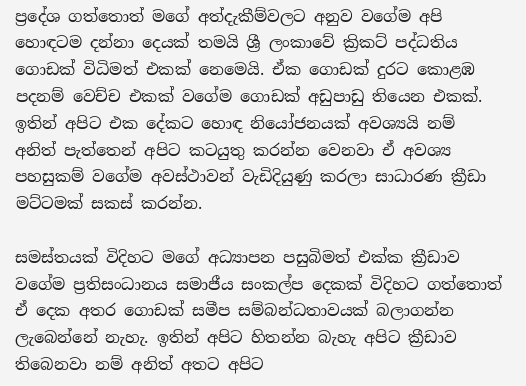ප්‍රදේශ ගත්තොත් මගේ අත්දැකීම්වලට අනුව වගේම අපි හොඳටම දන්නා දෙයක් තමයි ශ්‍රී ලංකාවේ ක්‍රිකට් පද්ධතිය ගොඩක් විධිමත් එකක් නෙමෙයි. ඒක ගොඩක් දුරට කොළඹ පදනම් වෙච්ච එකක් වගේම ගොඩක් අඩුපාඩු තියෙන එකක්. ඉතින් අපිට එක දේකට හොඳ නියෝජනයක් අවශ්‍යයි නම් අනිත් පැත්තෙන් අපිට කටයුතු කරන්න වෙනවා ඒ අවශ්‍ය පහසුකම් වගේම අවස්ථාවන් වැඩිදියුණු කරලා සාධාරණ ක්‍රීඩා මට්ටමක් සකස් කරන්න.

සමස්තයක් විදිහට මගේ අධ්‍යාපන පසුබිමත් එක්ක ක්‍රීඩාව වගේම ප්‍රතිසංධානය සමාජීය සංකල්ප දෙකක් විදිහට ගත්තොත් ඒ දෙක අතර ගොඩක් සමීප සම්බන්ධතාවයක් බලාගන්න ලැබෙන්නේ නැහැ. ඉතින් අපිට හිතන්න බැහැ අපිට ක්‍රීඩාව තිබෙනවා නම් අනිත් අතට අපිට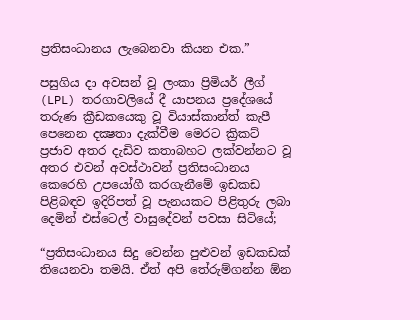ප්‍රතිසංධානය ලැබෙනවා කියන එක.”

පසුගිය දා අවසන් වූ ලංකා ප්‍රිමියර් ලීග් (LPL) තරගාවලියේ දී යාපනය ප්‍රදේශයේ තරුණ ක්‍රීඩකයෙකු වූ වියාස්කාන්ත් කැපී පෙනෙන දක්‍ෂතා දැක්වීම මෙරට ක්‍රිකට් ප්‍රජාව අතර දැඩිව කතාබහට ලක්වන්නට වූ අතර එවන් අවස්ථාවන් ප්‍රතිසංධානය කෙරෙහි උපයෝගී කරගැනීමේ ඉඩකඩ පිළිබඳව ඉදිරිපත් වූ පැනයකට පිළිතුරු ලබා දෙමින් එස්ටෙල් වාසුදේවන් පවසා සිටියේ;

“ප්‍රතිසංධානය සිදු වෙන්න පුළුවන් ඉඩකඩක් තියෙනවා තමයි. ඒත් අපි තේරුම්ගන්න ඕන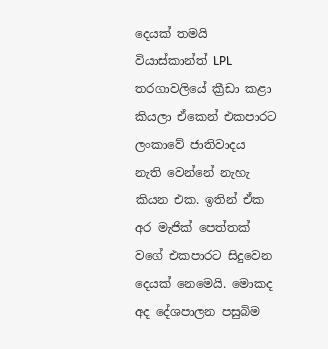දෙයක් තමයි වියාස්කාන්ත් LPL තරගාවලියේ ක්‍රීඩා කළා කියලා ඒකෙන් එකපාරට ලංකාවේ ජාතිවාදය නැති වෙන්නේ නැහැ කියන එක. ඉතින් ඒක අර මැජික් පෙත්තක් වගේ එකපාරට සිදුවෙන දෙයක් නෙමෙයි. මොකද අද දේශපාලන පසුබිම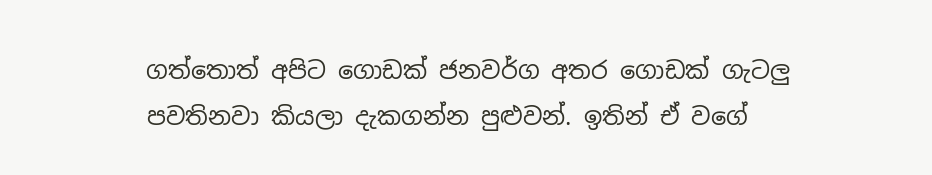ගත්තොත් අපිට ගොඩක් ජනවර්ග අතර ගොඩක් ගැටලු පවතිනවා කියලා දැකගන්න පුළුවන්. ඉතින් ඒ වගේ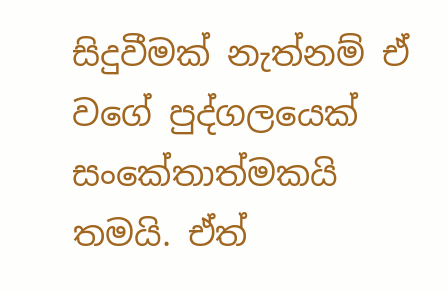සිදුවීමක් නැත්නම් ඒ වගේ පුද්ගලයෙක් සංකේතාත්මකයි තමයි. ඒත්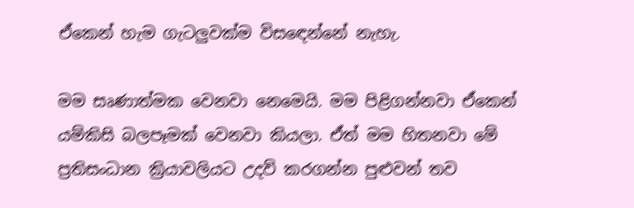ඒකෙන් හැම ගැටලුවක්ම විසඳෙන්නේ නැහැ.

මම සෘණාත්මක වෙනවා නෙමෙයි. මම පිළිගන්නවා ඒකෙන් යම්කිසි බලපෑමක් වෙනවා කියලා. ඒත් මම හිතනවා මේ ප්‍රතිසංධාන ක්‍රියාවලියට උදව් කරගන්න පුළුවන් තව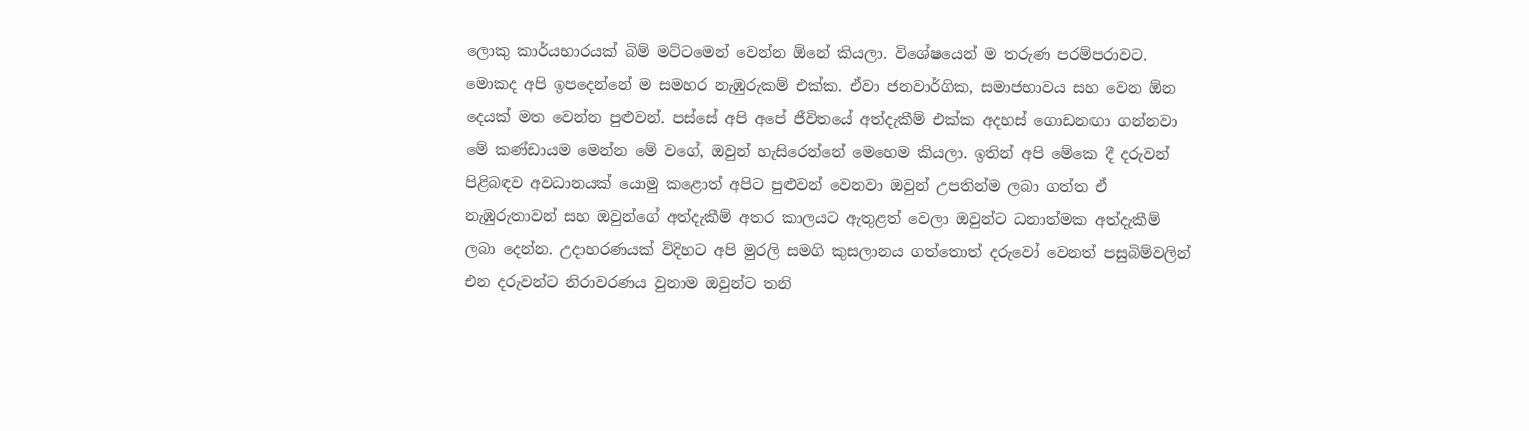ලොකු කාර්යභාරයක් බිම් මට්ටමෙන් වෙන්න ඕනේ කියලා. විශේෂයෙන් ම තරුණ පරම්පරාවට. මොකද අපි ඉපදෙන්නේ ම සමහර නැඹුරුකම් එක්ක. ඒවා ජනවාර්ගික, සමාජභාවය සහ වෙන ඕන දෙයක් මත වෙන්න පුළුවන්. පස්සේ අපි අපේ ජීවිතයේ අත්දැකීම් එක්ක අදහස් ගොඩනඟා ගන්නවා මේ කණ්ඩායම මෙන්න මේ වගේ, ඔවුන් හැසිරෙන්නේ මෙහෙම කියලා. ඉතින් අපි මේකෙ දී දරුවන් පිළිබඳව අවධානයක් යොමු කළොත් අපිට පුළුවන් වෙනවා ඔවුන් උපතින්ම ලබා ගත්ත ඒ නැඹුරුතාවන් සහ ඔවුන්ගේ අත්දැකීම් අතර කාලයට ඇතුළත් වෙලා ඔවුන්ට ධනාත්මක අත්දැකීම් ලබා දෙන්න. උදාහරණයක් විදිහට අපි මුරලි සමගි කුසලානය ගත්තොත් දරුවෝ වෙනත් පසුබිම්වලින් එන දරුවන්ට නිරාවරණය වුනාම ඔවුන්ට තනි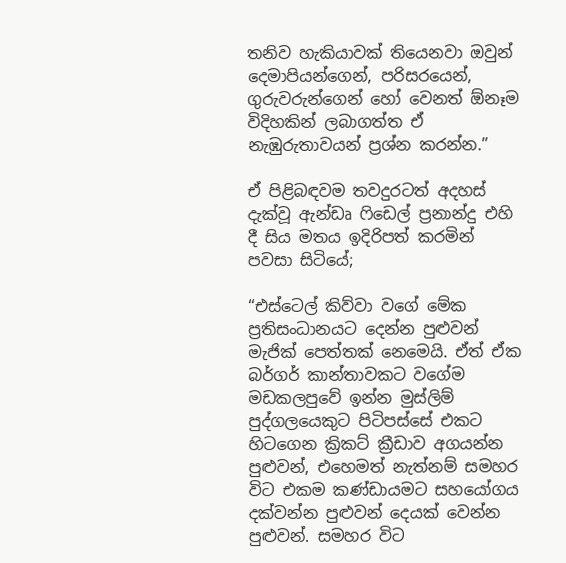තනිව හැකියාවක් තියෙනවා ඔවුන් දෙමාපියන්ගෙන්, පරිසරයෙන්, ගුරුවරුන්ගෙන් හෝ වෙනත් ඕනෑම විදිහකින් ලබාගත්ත ඒ නැඹුරුතාවයන් ප්‍රශ්න කරන්න.”

ඒ පිළිබඳවම තවදුරටත් අදහස් දැක්වූ ඇන්ඩෘ ෆිඩෙල් ප්‍රනාන්දු එහි දී සිය මතය ඉදිරිපත් කරමින් පවසා සිටියේ;

“එස්ටෙල් කිව්වා වගේ මේක ප්‍රතිසංධානයට දෙන්න පුළුවන් මැජික් පෙත්තක් නෙමෙයි. ඒත් ඒක බර්ගර් කාන්තාවකට වගේම මඩකලපුවේ ඉන්න මුස්ලිම් පුද්ගලයෙකුට පිටිපස්සේ එකට හිටගෙන ක්‍රිකට් ක්‍රීඩාව අගයන්න පුළුවන්, එහෙමත් නැත්නම් සමහර විට එකම කණ්ඩායමට සහයෝගය දක්වන්න පුළුවන් දෙයක් වෙන්න පුළුවන්. සමහර විට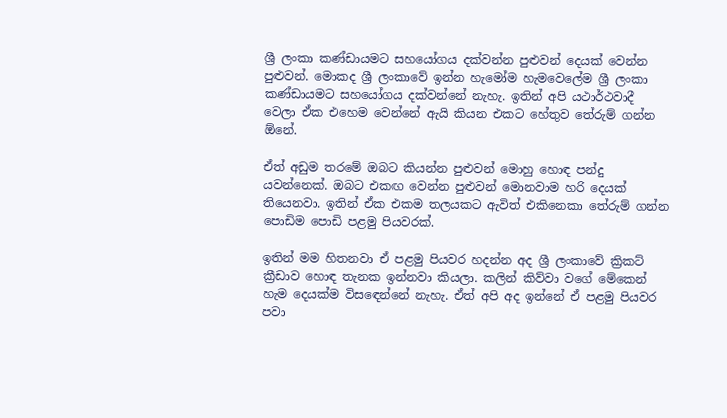ශ්‍රී ලංකා කණ්ඩායමට සහයෝගය දක්වන්න පුළුවන් දෙයක් වෙන්න පුළුවන්. මොකද ශ්‍රී ලංකාවේ ඉන්න හැමෝම හැමවෙලේම ශ්‍රී ලංකා කණ්ඩායමට සහයෝගය දක්වන්නේ නැහැ. ඉතින් අපි යථාර්ථවාදී වෙලා ඒක එහෙම වෙන්නේ ඇයි කියන එකට හේතුව තේරුම් ගන්න ඕනේ.

ඒත් අඩුම තරමේ ඔබට කියන්න පුළුවන් මොහු හොඳ පන්දු යවන්නෙක්. ඔබට එකඟ වෙන්න පුළුවන් මොනවාම හරි දෙයක් තියෙනවා. ඉතින් ඒක එකම තලයකට ඇවිත් එකිනෙකා තේරුම් ගන්න පොඩිම පොඩි පළමු පියවරක්.

ඉතින් මම හිතනවා ඒ පළමු පියවර හදන්න අද ශ්‍රී ලංකාවේ ක්‍රිකට් ක්‍රීඩාව හොඳ තැනක ඉන්නවා කියලා. කලින් කිව්වා වගේ මේකෙන් හැම දෙයක්ම විසඳෙන්නේ නැහැ. ඒත් අපි අද ඉන්නේ ඒ පළමු පියවර පවා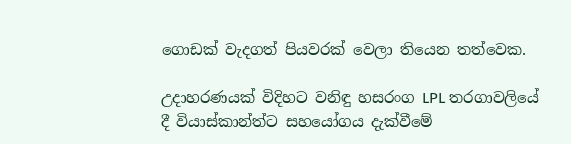ගොඩක් වැදගත් පියවරක් වෙලා තියෙන තත්වෙක.

උදාහරණයක් විදිහට වනිඳු හසරංග LPL තරගාවලියේ දී වියාස්කාන්ත්ට සහයෝගය දැක්වීමේ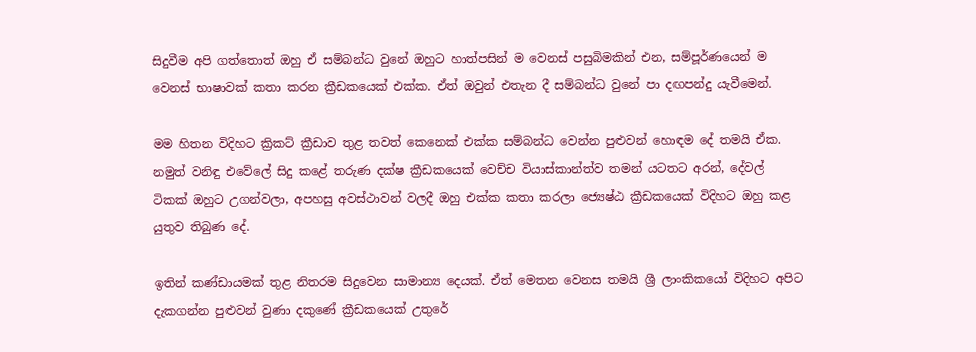සිදුවීම අපි ගත්තොත් ඔහු ඒ සම්බන්ධ වුනේ ඔහුට හාත්පසින් ම වෙනස් පසුබිමකින් එන, සම්පූර්ණයෙන් ම වෙනස් භාෂාවක් කතා කරන ක්‍රීඩකයෙක් එක්ක. ඒත් ඔවුන් එතැන දී සම්බන්ධ වුනේ පා දඟපන්දු යැවීමෙන්.

මම හිතන විදිහට ක්‍රිකට් ක්‍රීඩාව තුළ තවත් කෙනෙක් එක්ක සම්බන්ධ වෙන්න පුළුවන් හොඳම දේ තමයි ඒක. නමුත් වනිඳු එවේලේ සිදු කළේ තරුණ දක්ෂ ක්‍රීඩකයෙක් වෙච්ච වියාස්කාන්ත්ව තමන් යටතට අරන්, දේවල් ටිකක් ඔහුට උගන්වලා, අපහසු අවස්ථාවන් වලදී ඔහු එක්ක කතා කරලා ජ්‍යෙෂ්ඨ ක්‍රීඩකයෙක් විදිහට ඔහු කළ යුතුව තිබුණ දේ.

ඉතින් කණ්ඩායමක් තුළ නිතරම සිදුවෙන සාමාන්‍ය දෙයක්. ඒත් මෙතන වෙනස තමයි ශ්‍රී ලාංකිකයෝ විදිහට අපිට දැකගන්න පුළුවන් වුණා දකුණේ ක්‍රීඩකයෙක් උතුරේ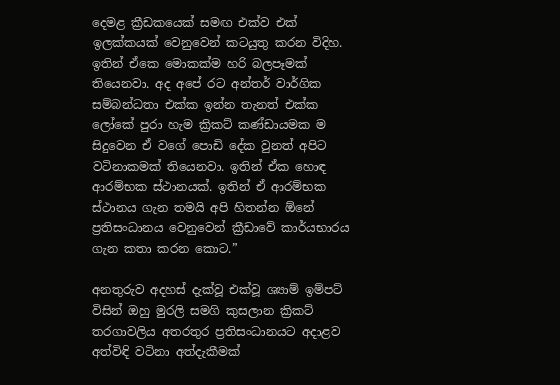දෙමළ ක්‍රීඩකයෙක් සමඟ එක්ව එක් ඉලක්කයක් වෙනුවෙන් කටයුතු කරන විදිහ. ඉතින් ඒකෙ මොකක්ම හරි බලපෑමක් තියෙනවා. අද අපේ රට අන්තර් වාර්ගික සම්බන්ධතා එක්ක ඉන්න තැනත් එක්ක ලෝකේ පුරා හැම ක්‍රිකට් කණ්ඩායමක ම සිදුවෙන ඒ වගේ පොඩි දේක වුනත් අපිට වටිනාකමක් තියෙනවා. ඉතින් ඒක හොඳ ආරම්භක ස්ථානයක්. ඉතින් ඒ ආරම්භක ස්ථානය ගැන තමයි අපි හිතන්න ඕනේ ප්‍රතිසංධානය වෙනුවෙන් ක්‍රීඩාවේ කාර්යභාරය ගැන කතා කරන කොට.”

අනතුරුව අදහස් දැක්වූ එක්වූ ශ්‍යාම් ඉම්පට් විසින් ඔහු මුරලි සමගි කුසලාන ක්‍රිකට් තරගාවලිය අතරතුර ප්‍රතිසංධානයට අදාළව අත්විඳි වටිනා අත්දැකීමක්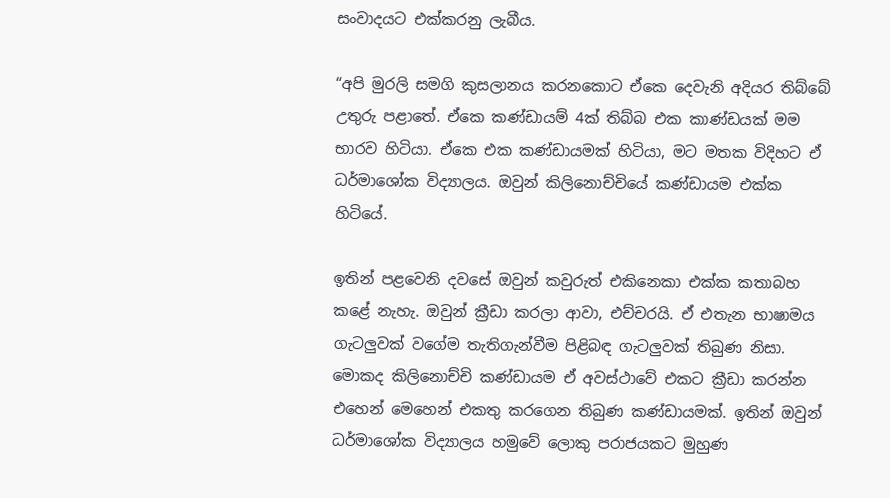සංවාදයට එක්කරනු ලැබීය.

“අපි මුරලි සමගි කුසලානය කරනකොට ඒකෙ දෙවැනි අදියර තිබ්බේ උතුරු පළාතේ. ඒකෙ කණ්ඩායම් 4ක් තිබ්බ එක කාණ්ඩයක් මම භාරව හිටියා. ඒකෙ එක කණ්ඩායමක් හිටියා, මට මතක විදිහට ඒ ධර්මාශෝක විද්‍යාලය. ඔවුන් කිලිනොච්චියේ කණ්ඩායම එක්ක හිටියේ.

ඉතින් පළවෙනි දවසේ ඔවුන් කවුරුත් එකිනෙකා එක්ක කතාබහ කළේ නැහැ. ඔවුන් ක්‍රීඩා කරලා ආවා, එච්චරයි. ඒ එතැන භාෂාමය ගැටලුවක් වගේම තැතිගැන්වීම පිළිබඳ ගැටලුවක් තිබුණ නිසා. මොකද කිලිනොච්චි කණ්ඩායම ඒ අවස්ථාවේ එකට ක්‍රීඩා කරන්න එහෙන් මෙහෙන් එකතු කරගෙන තිබුණ කණ්ඩායමක්. ඉතින් ඔවුන් ධර්මාශෝක විද්‍යාලය හමුවේ ලොකු පරාජයකට මුහුණ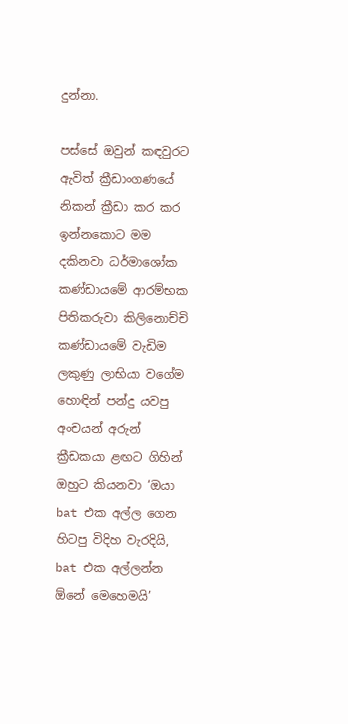දුන්නා.

පස්සේ ඔවුන් කඳවුරට ඇවිත් ක්‍රීඩාංගණයේ නිකන් ක්‍රීඩා කර කර ඉන්නකොට මම දකිනවා ධර්මාශෝක කණ්ඩායමේ ආරම්භක පිතිකරුවා කිලිනොච්චි කණ්ඩායමේ වැඩිම ලකුණු ලාභියා වගේම හොඳින් පන්දු යවපු අංචයන් අරුන් ක්‍රීඩකයා ළඟට ගිහින් ඔහුට කියනවා ‘ඔයා bat එක අල්ල ගෙන හිටපු විදිහ වැරදියි, bat එක අල්ලන්න ඕනේ මෙහෙමයි’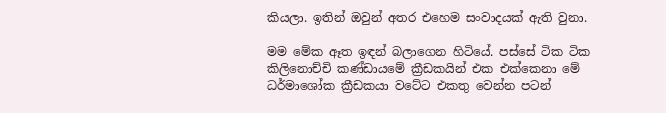කියලා. ඉතින් ඔවුන් අතර එහෙම සංවාදයක් ඇති වුනා.

මම මේක ඈත ඉඳන් බලාගෙන හිටියේ. පස්සේ ටික ටික කිලිනොච්චි කණ්ඩායමේ ක්‍රීඩකයින් එක එක්කෙනා මේ ධර්මාශෝක ක්‍රීඩකයා වටේට එකතු වෙන්න පටන්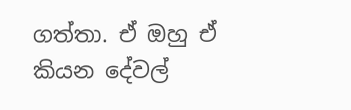ගත්තා. ඒ ඔහු ඒ කියන දේවල්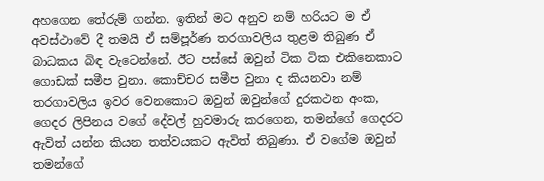අහගෙන තේරුම් ගන්න. ඉතින් මට අනුව නම් හරියට ම ඒ අවස්ථාවේ දී තමයි ඒ සම්පූර්ණ තරගාවලිය තුළම තිබුණ ඒ බාධකය බිඳ වැටෙන්නේ. ඊට පස්සේ ඔවුන් ටික ටික එකිනෙකාට ගොඩක් සමීප වුනා. කොච්චර සමීප වුනා ද කියනවා නම් තරගාවලිය ඉවර වෙනකොට ඔවුන් ඔවුන්ගේ දුරකථන අංක, ගෙදර ලිපිනය වගේ දේවල් හුවමාරු කරගෙන, තමන්ගේ ගෙදරට ඇවිත් යන්න කියන තත්වයකට ඇවිත් තිබුණා. ඒ වගේම ඔවුන් තමන්ගේ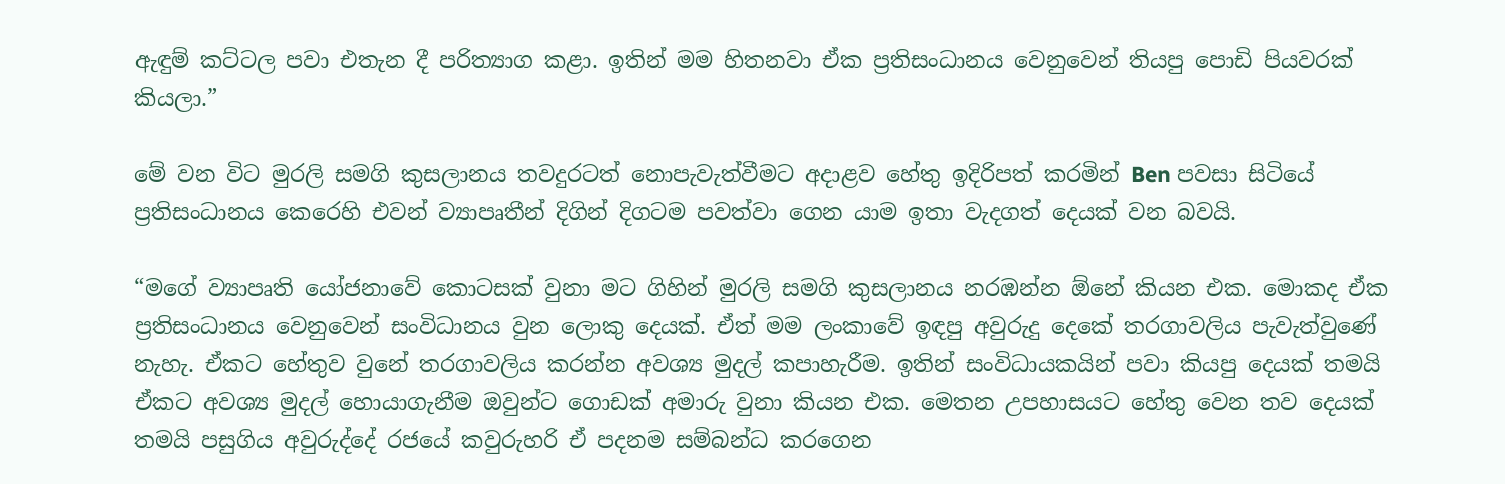ඇඳුම් කට්ටල පවා එතැන දී පරිත්‍යාග කළා. ඉතින් මම හිතනවා ඒක ප්‍රතිසංධානය වෙනුවෙන් තියපු පොඩි පියවරක් කියලා.”

මේ වන විට මුරලි සමගි කුසලානය තවදුරටත් නොපැවැත්වීමට අදාළව හේතු ඉදිරිපත් කරමින් Ben පවසා සිටියේ ප්‍රතිසංධානය කෙරෙහි එවන් ව්‍යාපෘතීන් දිගින් දිගටම පවත්වා ගෙන යාම ඉතා වැදගත් දෙයක් වන බවයි.

“මගේ ව්‍යාපෘති යෝජනාවේ කොටසක් වුනා මට ගිහින් මුරලි සමගි කුසලානය නරඹන්න ඕනේ කියන එක. මොකද ඒක ප්‍රතිසංධානය වෙනුවෙන් සංවිධානය වුන ලොකු දෙයක්. ඒත් මම ලංකාවේ ඉඳපු අවුරුදු දෙකේ තරගාවලිය පැවැත්වුණේ නැහැ. ඒකට හේතුව වුනේ තරගාවලිය කරන්න අවශ්‍ය මුදල් කපාහැරීම. ඉතින් සංවිධායකයින් පවා කියපු දෙයක් තමයි ඒකට අවශ්‍ය මුදල් හොයාගැනීම ඔවුන්ට ගොඩක් අමාරු වුනා කියන එක. මෙතන උපහාසයට හේතු වෙන තව දෙයක් තමයි පසුගිය අවුරුද්දේ රජයේ කවුරුහරි ඒ පදනම සම්බන්ධ කරගෙන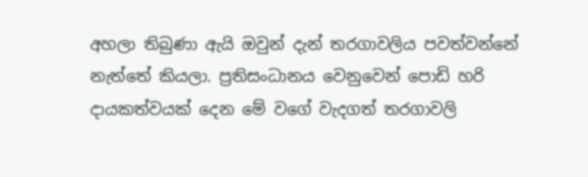අහලා තිබුණා ඇයි ඔවුන් දැන් තරගාවලිය පවත්වන්නේ නැත්තේ කියලා. ප්‍රතිසංධානය වෙනුවෙන් පොඩි හරි දායකත්වයක් දෙන මේ වගේ වැදගත් තරගාවලි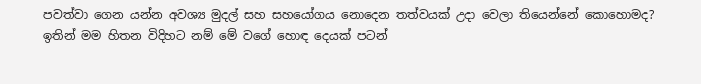පවත්වා ගෙන යන්න අවශ්‍ය මුදල් සහ සහයෝගය නොදෙන තත්වයක් උදා වෙලා තියෙන්නේ කොහොමද? ඉතින් මම හිතන විදිහට නම් මේ වගේ හොඳ දෙයක් පටන්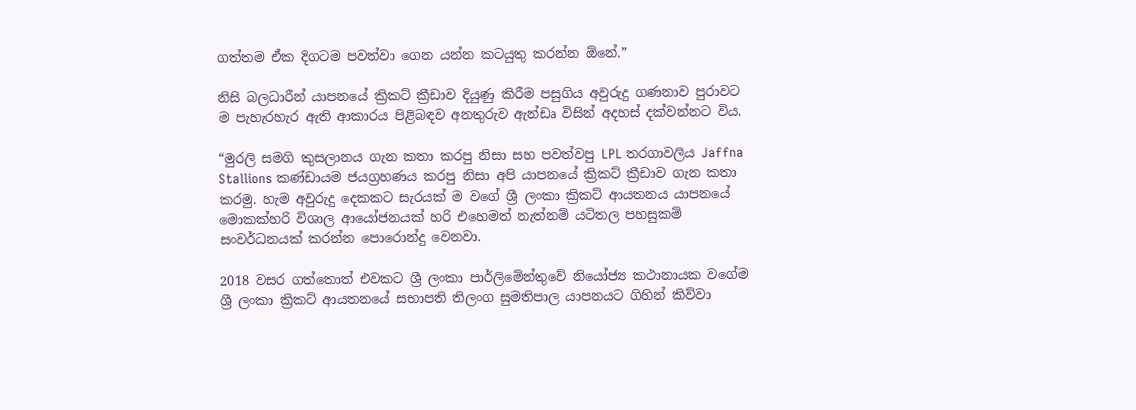ගත්තම ඒක දිගටම පවත්වා ගෙන යන්න කටයුතු කරන්න ඕනේ.”

නිසි බලධාරීන් යාපනයේ ක්‍රිකට් ක්‍රීඩාව දියුණු කිරීම පසුගිය අවුරුදු ගණනාව පුරාවට ම පැහැරහැර ඇති ආකාරය පිළිබඳව අනතුරුව ඇන්ඩෘ විසින් අදහස් දක්වන්නට විය.

“මුරලි සමගි කුසලානය ගැන කතා කරපු නිසා සහ පවත්වපු LPL තරගාවලිය Jaffna Stallions කණ්ඩායම ජයග්‍රහණය කරපු නිසා අපි යාපනයේ ක්‍රිකට් ක්‍රීඩාව ගැන කතා කරමු. හැම අවුරුදු දෙකකට සැරයක් ම වගේ ශ්‍රී ලංකා ක්‍රිකට් ආයතනය යාපනයේ මොකක්හරි විශාල ආයෝජනයක් හරි එහෙමත් නැත්නම් යටිතල පහසුකම් සංවර්ධනයක් කරන්න පොරොන්දු වෙනවා.

2018 වසර ගත්තොත් එවකට ශ්‍රී ලංකා පාර්ලිමේන්තුවේ නියෝජ්‍ය කථානායක වගේම ශ්‍රී ලංකා ක්‍රිකට් ආයතනයේ සභාපති තිලංග සුමතිපාල යාපනයට ගිහින් කිව්වා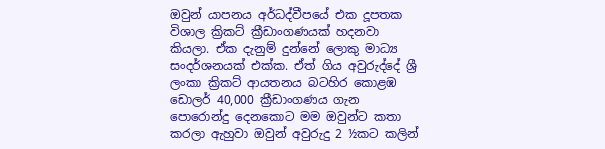ඔවුන් යාපනය අර්ධද්වීපයේ එක දූපතක විශාල ක්‍රිකට් ක්‍රීඩාංගණයක් හදනවා කියලා. ඒක දැනුම් දුන්නේ ලොකු මාධ්‍ය සංදර්ශනයක් එක්ක. ඒත් ගිය අවුරුද්දේ ශ්‍රී ලංකා ක්‍රිකට් ආයතනය බටහිර කොළඹ ඩොලර් 40,000 ක්‍රීඩාංගණය ගැන පොරොන්දු දෙනකොට මම ඔවුන්ට කතා කරලා ඇහුවා ඔවුන් අවුරුදු 2 ½කට කලින්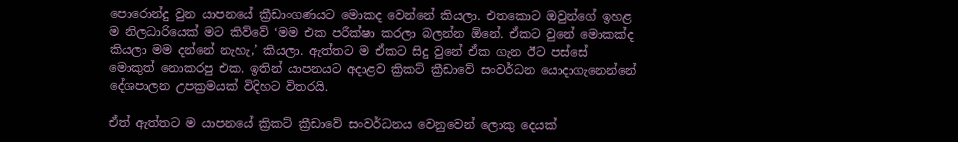පොරොන්දු වුන යාපනයේ ක්‍රීඩාංගණයට මොකද වෙන්නේ කියලා. එතකොට ඔවුන්ගේ ඉහළ ම නිලධාරියෙක් මට කිව්වේ ‘මම එක පරීක්ෂා කරලා බලන්න ඕනේ. ඒකට වුනේ මොකක්ද කියලා මම දන්නේ නැහැ,’ කියලා. ඇත්තට ම ඒකට සිදු වුනේ ඒක ගැන ඊට පස්සේ මොකුත් නොකරපු එක. ඉතින් යාපනයට අදාළව ක්‍රිකට් ක්‍රීඩාවේ සංවර්ධන යොදාගැනෙන්නේ දේශපාලන උපක්‍රමයක් විදිහට විතරයි.

ඒත් ඇත්තට ම යාපනයේ ක්‍රිකට් ක්‍රීඩාවේ සංවර්ධනය වෙනුවෙන් ලොකු දෙයක්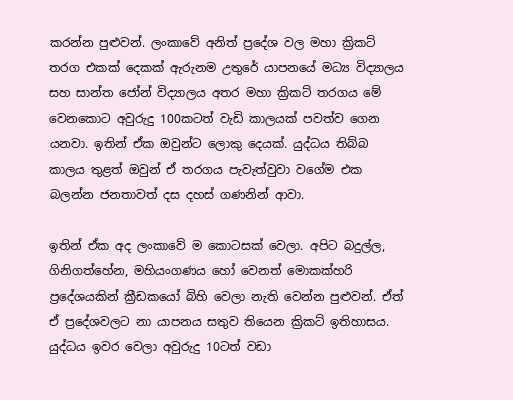කරන්න පුළුවන්. ලංකාවේ අනිත් ප්‍රදේශ වල මහා ක්‍රිකට් තරග එකක් දෙකක් ඇරුනම උතුරේ යාපනයේ මධ්‍ය විද්‍යාලය සහ සාන්ත ජෝන් විද්‍යාලය අතර මහා ක්‍රිකට් තරගය මේ වෙනකොට අවුරුදු 100කටත් වැඩි කාලයක් පවත්ව ගෙන යනවා. ඉතින් ඒක ඔවුන්ට ලොකු දෙයක්. යුද්ධය තිබ්බ කාලය තුළත් ඔවුන් ඒ තරගය පැවැත්වුවා වගේම එක බලන්න ජනතාවත් දස දහස් ගණනින් ආවා.

ඉතින් ඒක අද ලංකාවේ ම කොටසක් වෙලා. අපිට බදුල්ල, ගිනිගත්හේන, මහියංගණය හෝ වෙනත් මොකක්හරි ප්‍රදේශයකින් ක්‍රීඩකයෝ බිහි වෙලා නැති වෙන්න පුළුවන්. ඒත් ඒ ප්‍රදේශවලට නා යාපනය සතුව තියෙන ක්‍රිකට් ඉතිහාසය. යුද්ධය ඉවර වෙලා අවුරුදු 10ටත් වඩා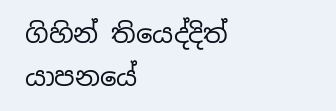ගිහින් තියෙද්දිත් යාපනයේ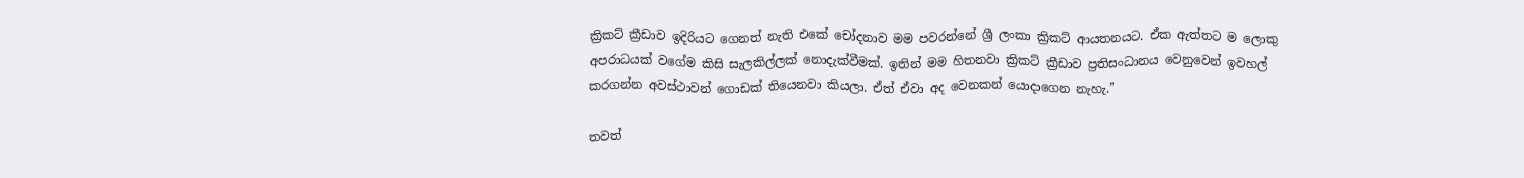ක්‍රිකට් ක්‍රීඩාව ඉදිරියට ගෙනත් නැති එකේ චෝදනාව මම පවරන්නේ ශ්‍රී ලංකා ක්‍රිකට් ආයතනයට. ඒක ඇත්තට ම ලොකු අපරාධයක් වගේම කිසි සැලකිල්ලක් නොදැක්වීමක්. ඉතින් මම හිතනවා ක්‍රිකට් ක්‍රීඩාව ප්‍රතිසංධානය වෙනුවෙන් ඉවහල් කරගන්න අවස්ථාවන් ගොඩක් තියෙනවා කියලා. ඒත් ඒවා අද වෙනකන් යොදාගෙන නැහැ.”

තවත්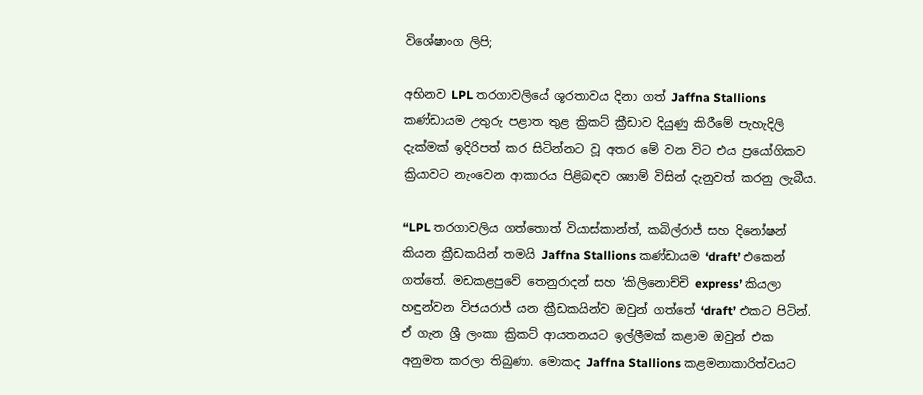විශේෂාංග ලිපි;

අභිනව LPL තරගාවලියේ ශූරතාවය දිනා ගත් Jaffna Stallions කණ්ඩායම උතුරු පළාත තුළ ක්‍රිකට් ක්‍රීඩාව දියුණු කිරීමේ පැහැදිලි දැක්මක් ඉදිරිපත් කර සිටින්නට වූ අතර මේ වන විට එය ප්‍රයෝගිකව ක්‍රියාවට නැංවෙන ආකාරය පිළිබඳව ශ්‍යාම් විසින් දැනුවත් කරනු ලැබීය.

“LPL තරගාවලිය ගත්තොත් වියාස්කාන්ත්, කබිල්රාජ් සහ දිනෝෂන් කියන ක්‍රීඩකයින් තමයි Jaffna Stallions කණ්ඩායම ‘draft’ එකෙන් ගත්තේ. මඩකළපුවේ තෙනුරාදන් සහ ‘කිලිනොච්චි express’ කියලා හඳුන්වන විජයරාජ් යන ක්‍රීඩකයින්ව ඔවුන් ගත්තේ ‘draft’ එකට පිටින්. ඒ ගැන ශ්‍රී ලංකා ක්‍රිකට් ආයතනයට ඉල්ලීමක් කළාම ඔවුන් එක අනුමත කරලා තිබුණා. මොකද Jaffna Stallions කළමනාකාරිත්වයට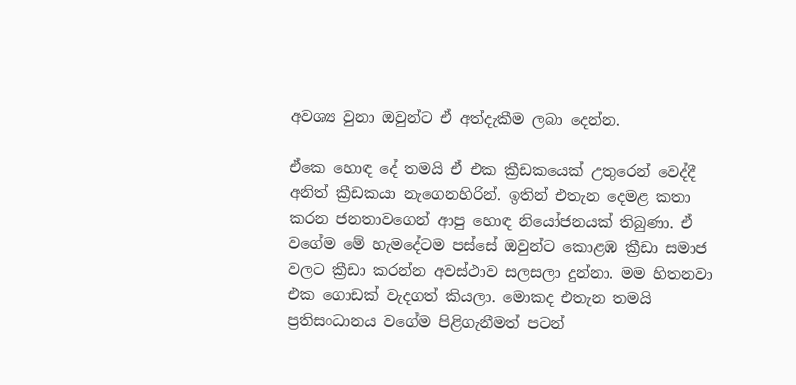අවශ්‍ය වුනා ඔවුන්ට ඒ අත්දැකීම ලබා දෙන්න.

ඒකෙ හොඳ දේ තමයි ඒ එක ක්‍රීඩකයෙක් උතුරෙන් වෙද්දී අනිත් ක්‍රීඩකයා නැගෙනහිරින්. ඉතින් එතැන දෙමළ කතා කරන ජනතාවගෙන් ආපු හොඳ නියෝජනයක් තිබුණා. ඒ වගේම මේ හැමදේටම පස්සේ ඔවුන්ට කොළඹ ක්‍රීඩා සමාජ වලට ක්‍රීඩා කරන්න අවස්ථාව සලසලා දුන්නා. මම හිතනවා එක ගොඩක් වැදගත් කියලා. මොකද එතැන තමයි ප්‍රතිසංධානය වගේම පිළිගැනීමත් පටන්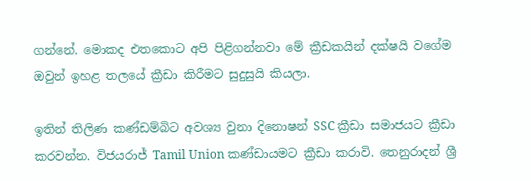ගන්නේ. මොකද එතකොට අපි පිළිගන්නවා මේ ක්‍රීඩකයින් දක්ෂයි වගේම ඔවුන් ඉහළ තලයේ ක්‍රීඩා කිරීමට සුදුසුයි කියලා.

ඉතින් තිලිණ කණ්ඩම්බිට අවශ්‍ය වුනා දිනොෂන් SSC ක්‍රීඩා සමාජයට ක්‍රීඩා කරවන්න. විජයරාජ් Tamil Union කණ්ඩායමට ක්‍රීඩා කරාවි. තෙනුරාදන් ශ්‍රී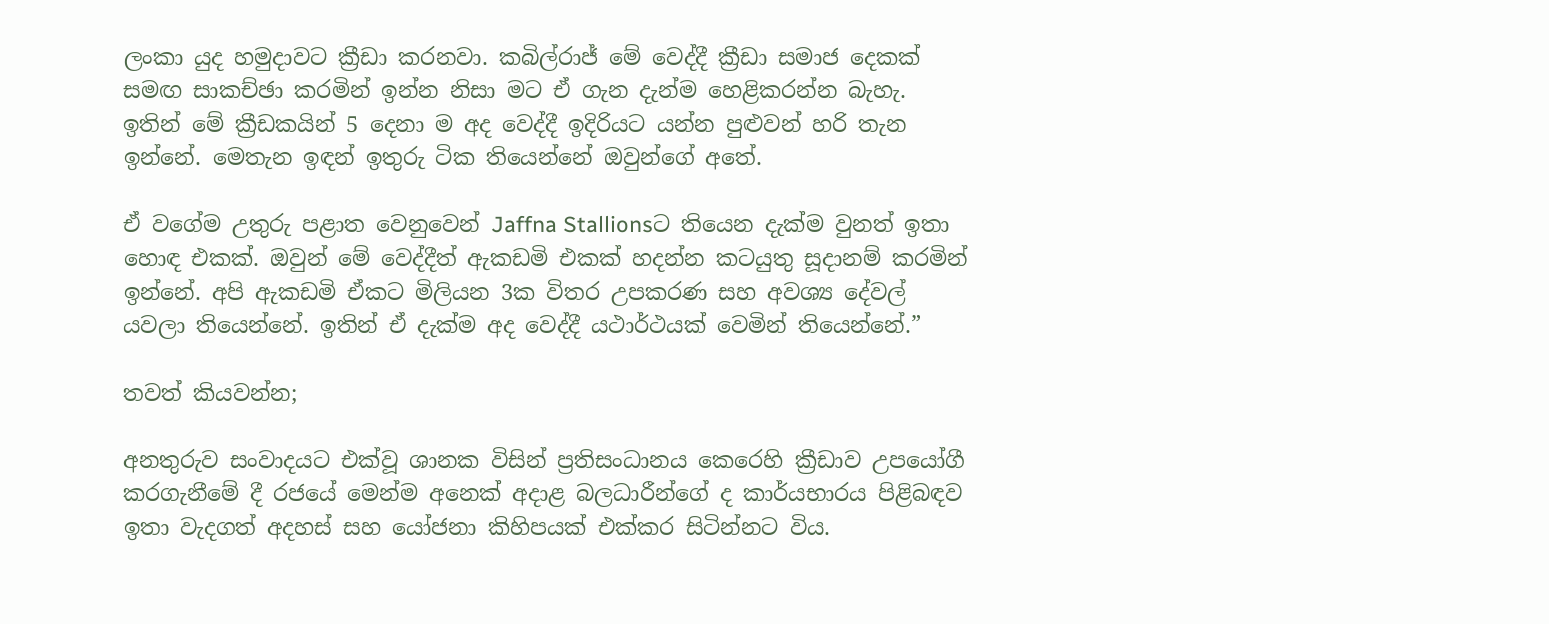ලංකා යුද හමුදාවට ක්‍රීඩා කරනවා. කබිල්රාජ් මේ වෙද්දී ක්‍රීඩා සමාජ දෙකක් සමඟ සාකච්ඡා කරමින් ඉන්න නිසා මට ඒ ගැන දැන්ම හෙළිකරන්න බැහැ. ඉතින් මේ ක්‍රීඩකයින් 5 දෙනා ම අද වෙද්දී ඉදිරියට යන්න පුළුවන් හරි තැන ඉන්නේ. මෙතැන ඉඳන් ඉතුරු ටික තියෙන්නේ ඔවුන්ගේ අතේ.

ඒ වගේම උතුරු පළාත වෙනුවෙන් Jaffna Stallionsට තියෙන දැක්ම වුනත් ඉතා හොඳ එකක්. ඔවුන් මේ වෙද්දීත් ඇකඩමි එකක් හදන්න කටයුතු සූදානම් කරමින් ඉන්නේ. අපි ඇකඩමි ඒකට මිලියන 3ක විතර උපකරණ සහ අවශ්‍ය දේවල් යවලා තියෙන්නේ. ඉතින් ඒ දැක්ම අද වෙද්දී යථාර්ථයක් වෙමින් තියෙන්නේ.”

තවත් කියවන්න;

අනතුරුව සංවාදයට එක්වූ ශානක විසින් ප්‍රතිසංධානය කෙරෙහි ක්‍රීඩාව උපයෝගී කරගැනීමේ දී රජයේ මෙන්ම අනෙක් අදාළ බලධාරීන්ගේ ද කාර්යභාරය පිළිබඳව ඉතා වැදගත් අදහස් සහ යෝජනා කිහිපයක් එක්කර සිටින්නට විය.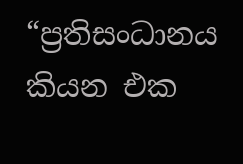“ප්‍රතිසංධානය කියන එක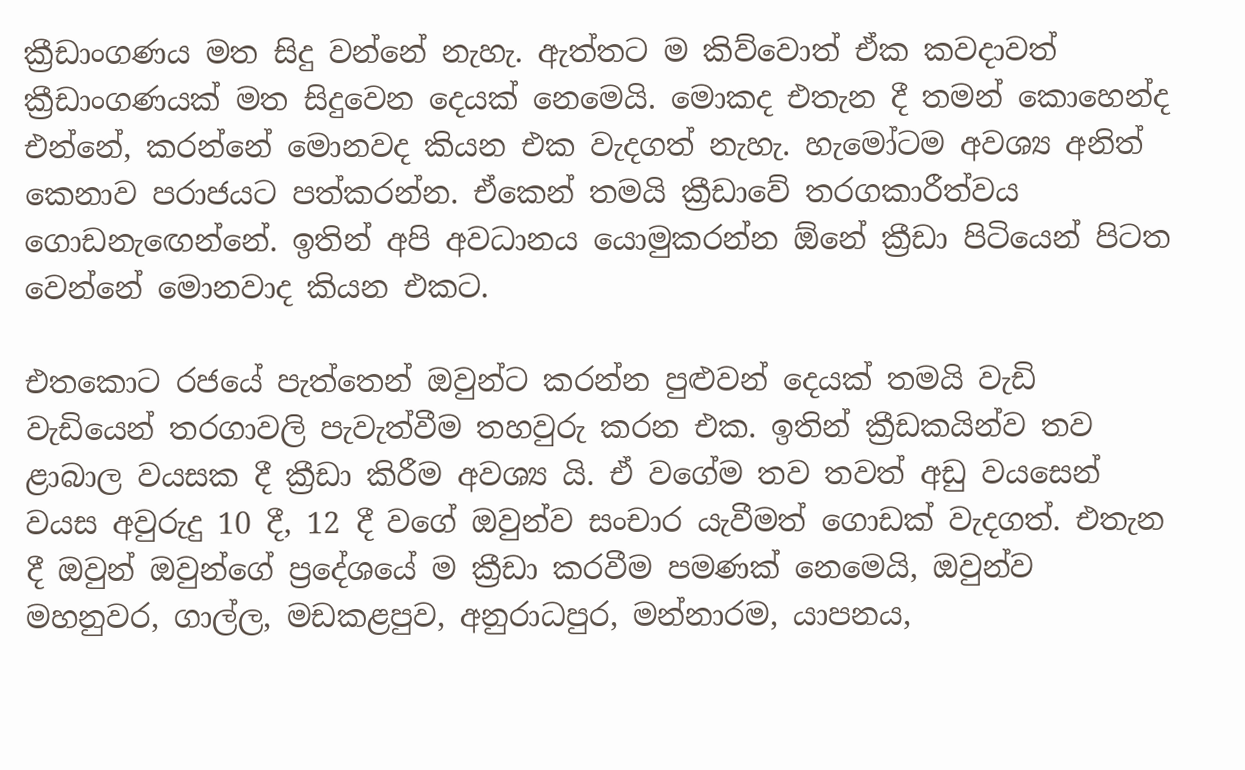ක්‍රීඩාංගණය මත සිදු වන්නේ නැහැ. ඇත්තට ම කිව්වොත් ඒක කවදාවත් ක්‍රීඩාංගණයක් මත සිදුවෙන දෙයක් නෙමෙයි. මොකද එතැන දී තමන් කොහෙන්ද එන්නේ, කරන්නේ මොනවද කියන එක වැදගත් නැහැ. හැමෝටම අවශ්‍ය අනිත් කෙනාව පරාජයට පත්කරන්න. ඒකෙන් තමයි ක්‍රීඩාවේ තරගකාරීත්වය ගොඩනැඟෙන්නේ. ඉතින් අපි අවධානය යොමුකරන්න ඕනේ ක්‍රීඩා පිටියෙන් පිටත වෙන්නේ මොනවාද කියන එකට.

එතකොට රජයේ පැත්තෙන් ඔවුන්ට කරන්න පුළුවන් දෙයක් තමයි වැඩි වැඩියෙන් තරගාවලි පැවැත්වීම තහවුරු කරන එක. ඉතින් ක්‍රීඩකයින්ව තව ළාබාල වයසක දී ක්‍රීඩා කිරීම අවශ්‍ය යි. ඒ වගේම තව තවත් අඩු වයසෙන් වයස අවුරුදු 10 දී, 12 දී වගේ ඔවුන්ව සංචාර යැවීමත් ගොඩක් වැදගත්. එතැන දී ඔවුන් ඔවුන්ගේ ප්‍රදේශයේ ම ක්‍රීඩා කරවීම පමණක් නෙමෙයි, ඔවුන්ව මහනුවර, ගාල්ල, මඩකළපුව, අනුරාධපුර, මන්නාරම, යාපනය,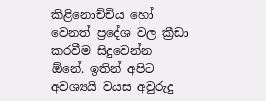කිළිනොච්චිය හෝ වෙනත් ප්‍රදේශ වල ක්‍රීඩා කරවීම සිදුවෙන්න ඕනේ. ඉතින් අපිට අවශ්‍යයි වයස අවුරුදු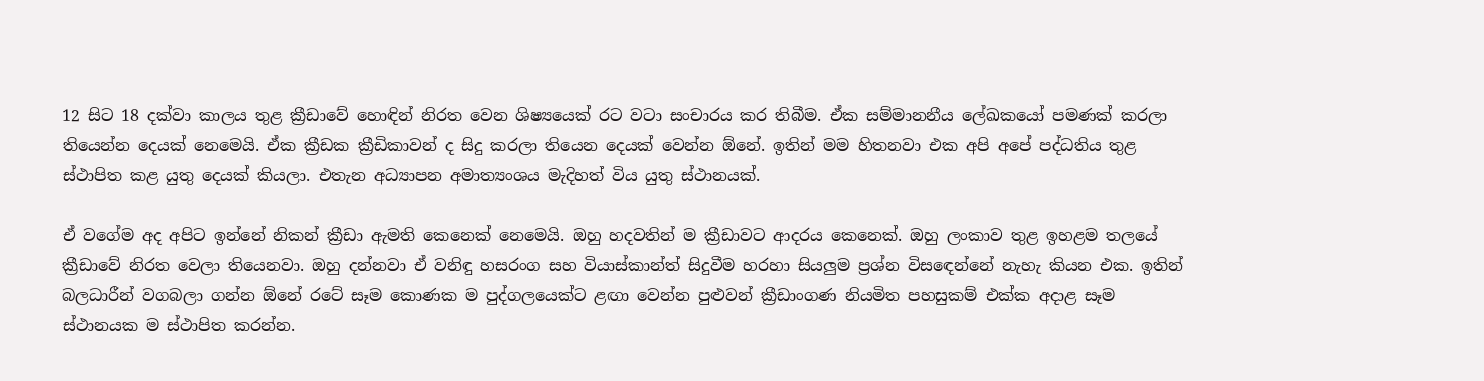12 සිට 18 දක්වා කාලය තුළ ක්‍රීඩාවේ හොඳින් නිරත වෙන ශිෂ්‍යයෙක් රට වටා සංචාරය කර තිබීම. ඒක සම්මානනීය ලේඛකයෝ පමණක් කරලා තියෙන්න දෙයක් නෙමෙයි. ඒක ක්‍රීඩක ක්‍රීඩිකාවන් ද සිදු කරලා තියෙන දෙයක් වෙන්න ඕනේ. ඉතින් මම හිතනවා එක අපි අපේ පද්ධතිය තුළ ස්ථාපිත කළ යුතු දෙයක් කියලා. එතැන අධ්‍යාපන අමාත්‍යංශය මැදිහත් විය යුතු ස්ථානයක්.

ඒ වගේම අද අපිට ඉන්නේ නිකන් ක්‍රීඩා ඇමති කෙනෙක් නෙමෙයි. ඔහු හදවතින් ම ක්‍රීඩාවට ආදරය කෙනෙක්. ඔහු ලංකාව තුළ ඉහළම තලයේ ක්‍රීඩාවේ නිරත වෙලා තියෙනවා. ඔහු දන්නවා ඒ වනිඳු හසරංග සහ වියාස්කාන්ත් සිදුවීම හරහා සියලුම ප්‍රශ්න විසඳෙන්නේ නැහැ කියන එක. ඉතින් බලධාරීන් වගබලා ගන්න ඕනේ රටේ සෑම කොණක ම පුද්ගලයෙක්ට ළඟා වෙන්න පුළුවන් ක්‍රීඩාංගණ නියමිත පහසුකම් එක්ක අදාළ සෑම ස්ථානයක ම ස්ථාපිත කරන්න.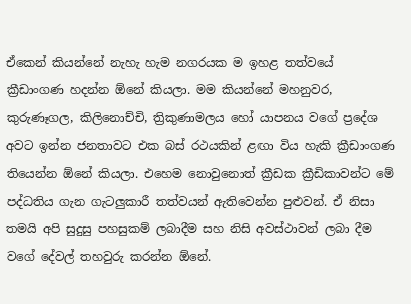ඒකෙන් කියන්නේ නැහැ හැම නගරයක ම ඉහළ තත්වයේ ක්‍රීඩාංගණ හදන්න ඕනේ කියලා. මම කියන්නේ මහනුවර, කුරුණෑගල, කිලිනොච්චි, ත්‍රිකුණාමලය හෝ යාපනය වගේ ප්‍රදේශ අවට ඉන්න ජනතාවට එක බස් රථයකින් ළඟා විය හැකි ක්‍රීඩාංගණ තියෙන්න ඕනේ කියලා. එහෙම නොවුනොත් ක්‍රීඩක ක්‍රීඩිකාවන්ට මේ පද්ධතිය ගැන ගැටලුකාරී තත්වයන් ඇතිවෙන්න පුළුවන්. ඒ නිසා තමයි අපි සුදුසු පහසුකම් ලබාදීම සහ නිසි අවස්ථාවන් ලබා දීම වගේ දේවල් තහවුරු කරන්න ඕනේ.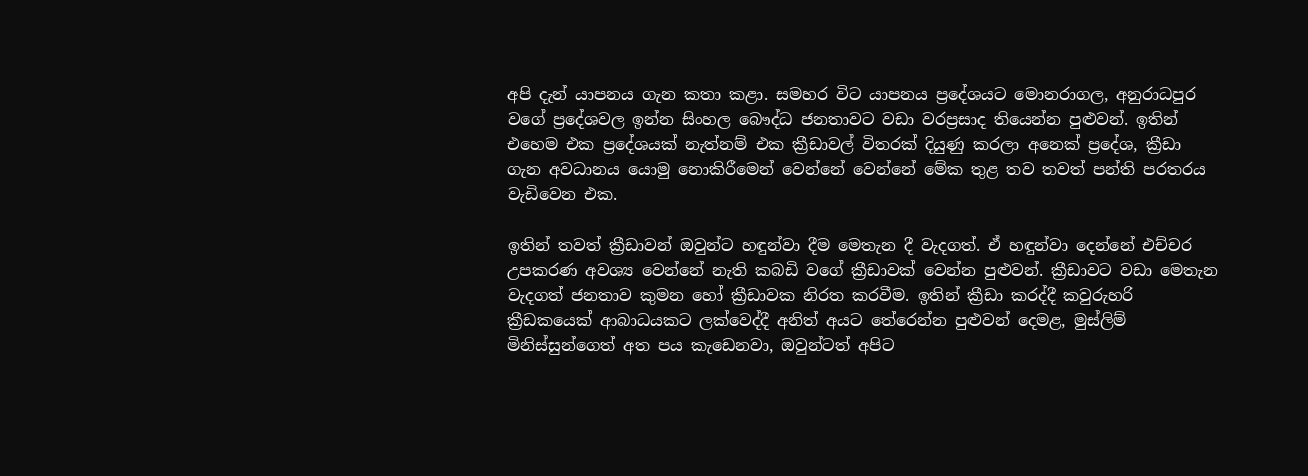අපි දැන් යාපනය ගැන කතා කළා. සමහර විට යාපනය ප්‍රදේශයට මොනරාගල, අනුරාධපුර වගේ ප්‍රදේශවල ඉන්න සිංහල බෞද්ධ ජනතාවට වඩා වරප්‍රසාද තියෙන්න පුළුවන්. ඉතින් එහෙම එක ප්‍රදේශයක් නැත්නම් එක ක්‍රීඩාවල් විතරක් දියුණු කරලා අනෙක් ප්‍රදේශ, ක්‍රීඩා ගැන අවධානය යොමු නොකිරීමෙන් වෙන්නේ වෙන්නේ මේක තුළ තව තවත් පන්ති පරතරය වැඩිවෙන එක.

ඉතින් තවත් ක්‍රීඩාවන් ඔවුන්ට හඳුන්වා දීම මෙතැන දී වැදගත්. ඒ හඳුන්වා දෙන්නේ එච්චර උපකරණ අවශ්‍ය වෙන්නේ නැති කබඩි වගේ ක්‍රීඩාවක් වෙන්න පුළුවන්. ක්‍රීඩාවට වඩා මෙතැන වැදගත් ජනතාව කුමන හෝ ක්‍රීඩාවක නිරත කරවීම. ඉතින් ක්‍රීඩා කරද්දී කවුරුහරි ක්‍රීඩකයෙක් ආබාධයකට ලක්වෙද්දී අනිත් අයට තේරෙන්න පුළුවන් දෙමළ, මුස්ලිම් මිනිස්සුන්ගෙත් අත පය කැඩෙනවා, ඔවුන්ටත් අපිට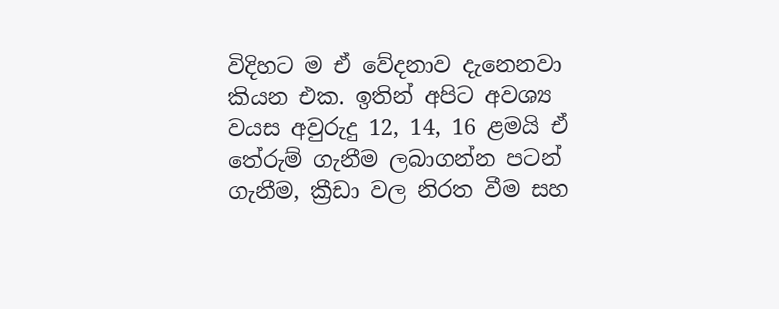විදිහට ම ඒ වේදනාව දැනෙනවා කියන එක. ඉතින් අපිට අවශ්‍ය වයස අවුරුදු 12, 14, 16 ළමයි ඒ තේරුම් ගැනීම ලබාගන්න පටන් ගැනීම, ක්‍රීඩා වල නිරත වීම සහ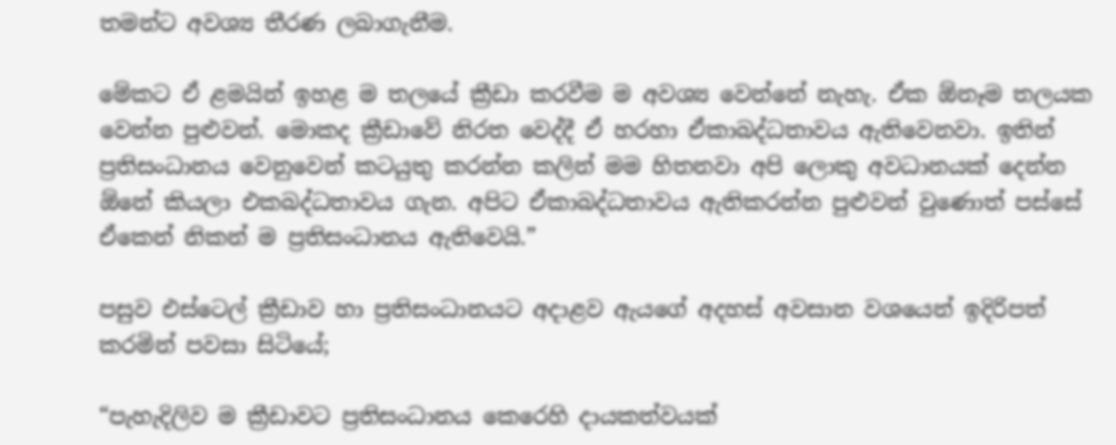තමන්ට අවශ්‍ය තීරණ ලබාගැනීම.

මේකට ඒ ළමයින් ඉහළ ම තලයේ ක්‍රීඩා කරවීම ම අවශ්‍ය වෙන්නේ නැහැ. ඒක ඕනෑම තලයක වෙන්න පුළුවන්. මොකද ක්‍රීඩාවේ නිරත වෙද්දී ඒ හරහා ඒකාබද්ධතාවය ඇතිවෙනවා. ඉතින් ප්‍රතිසංධානය වෙනුවෙන් කටයුතු කරන්න කලින් මම හිතනවා අපි ලොකු අවධානයක් දෙන්න ඕනේ කියලා එකබද්ධතාවය ගැන. අපිට ඒකාබද්ධතාවය ඇතිකරන්න පුළුවන් වුණොත් පස්සේ ඒකෙන් නිකන් ම ප්‍රතිසංධානය ඇතිවෙයි.”

පසුව එස්ටෙල් ක්‍රීඩාව හා ප්‍රතිසංධානයට අදාළව ඇයගේ අදහස් අවසාන වශයෙන් ඉදිරිපත් කරමින් පවසා සිටියේ;

“පැහැදිලිව ම ක්‍රීඩාවට ප්‍රතිසංධානය කෙරෙහි දායකත්වයක්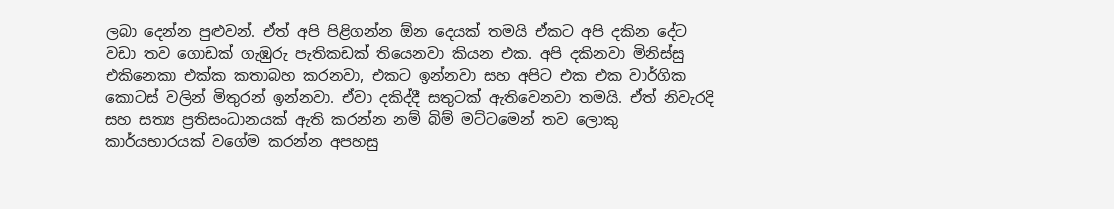ලබා දෙන්න පුළුවන්. ඒත් අපි පිළිගන්න ඕන දෙයක් තමයි ඒකට අපි දකින දේට වඩා තව ගොඩක් ගැඹුරු පැතිකඩක් තියෙනවා කියන එක. අපි දකිනවා මිනිස්සු එකිනෙකා එක්ක කතාබහ කරනවා, එකට ඉන්නවා සහ අපිට එක එක වාර්ගික කොටස් වලින් මිතුරන් ඉන්නවා. ඒවා දකිද්දී සතුටක් ඇතිවෙනවා තමයි. ඒත් නිවැරදි සහ සත්‍ය ප්‍රතිසංධානයක් ඇති කරන්න නම් බිම් මට්ටමෙන් තව ලොකු කාර්යභාරයක් වගේම කරන්න අපහසු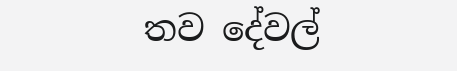තව දේවල්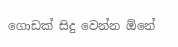ගොඩක් සිදු වෙන්න ඕනේ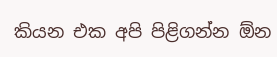කියන එක අපි පිළිගන්න ඕන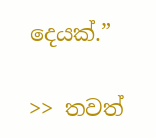දෙයක්.”

>> තවත්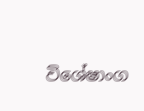විශේෂාංග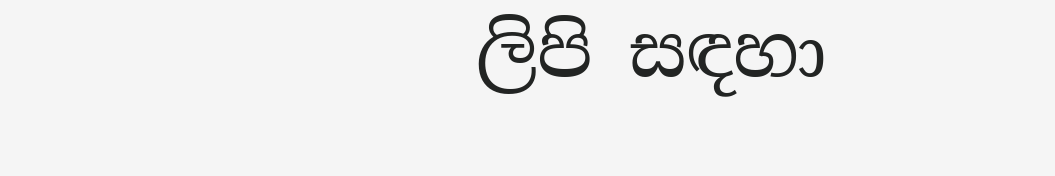ලිපි සඳහා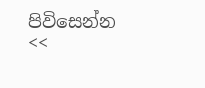පිවිසෙන්න <<